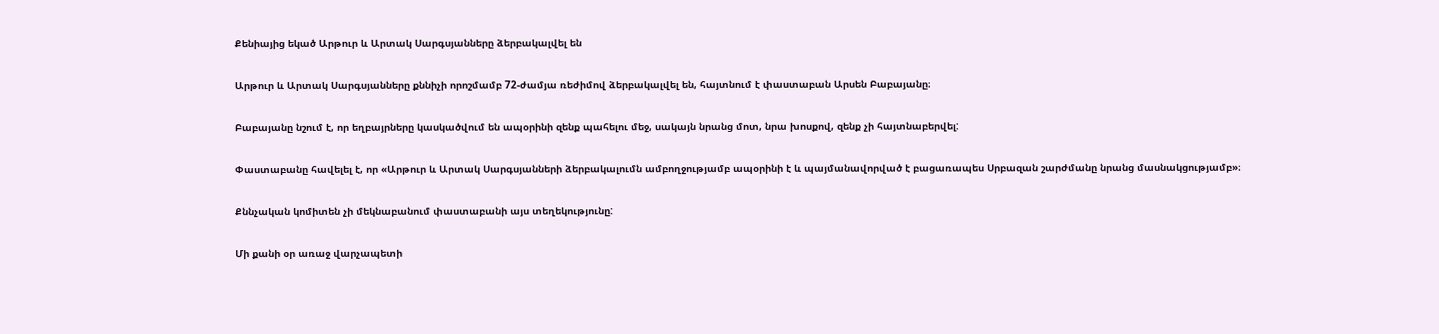Քենիայից եկած Արթուր և Արտակ Սարգսյանները ձերբակալվել են

Արթուր և Արտակ Սարգսյանները քննիչի որոշմամբ 72-ժամյա ռեժիմով ձերբակալվել են, հայտնում է փաստաբան Արսեն Բաբայանը։

Բաբայանը նշում է, որ եղբայրները կասկածվում են ապօրինի զենք պահելու մեջ, սակայն նրանց մոտ, նրա խոսքով, զենք չի հայտնաբերվել:

Փաստաբանը հավելել է, որ «Արթուր և Արտակ Սարգսյանների ձերբակալումն ամբողջությամբ ապօրինի է և պայմանավորված է բացառապես Սրբազան շարժմանը նրանց մասնակցությամբ»։

Քննչական կոմիտեն չի մեկնաբանում փաստաբանի այս տեղեկությունը:

Մի քանի օր առաջ վարչապետի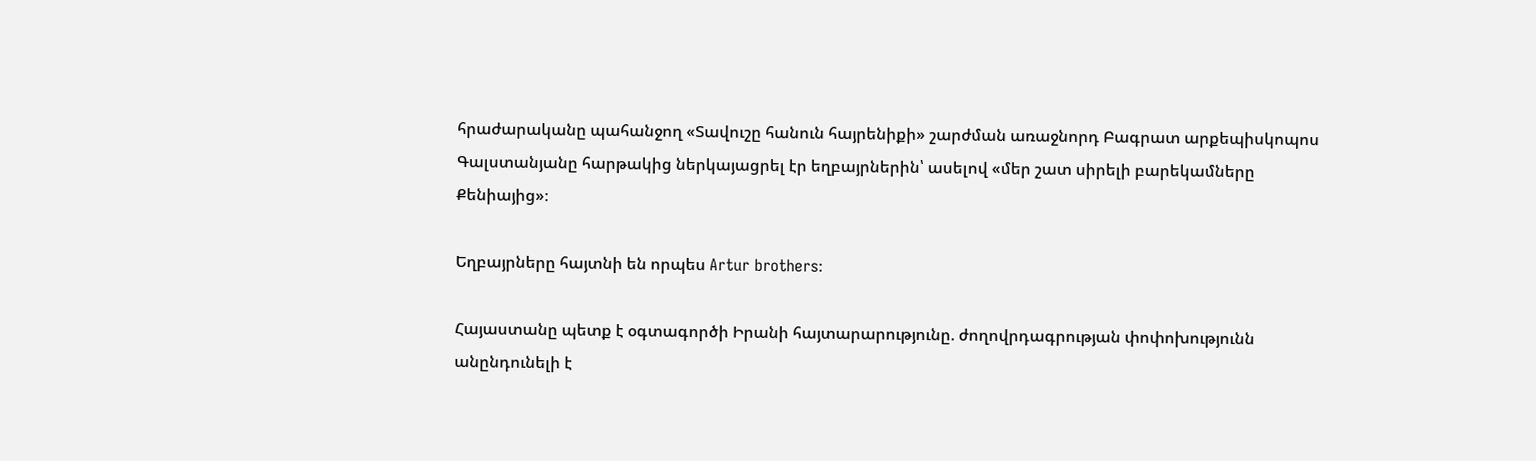հրաժարականը պահանջող «Տավուշը հանուն հայրենիքի» շարժման առաջնորդ Բագրատ արքեպիսկոպոս Գալստանյանը հարթակից ներկայացրել էր եղբայրներին՝ ասելով «մեր շատ սիրելի բարեկամները Քենիայից»։

Եղբայրները հայտնի են որպես Artur brothers։

Հայաստանը պետք է օգտագործի Իրանի հայտարարությունը. ժողովրդագրության փոփոխությունն անընդունելի է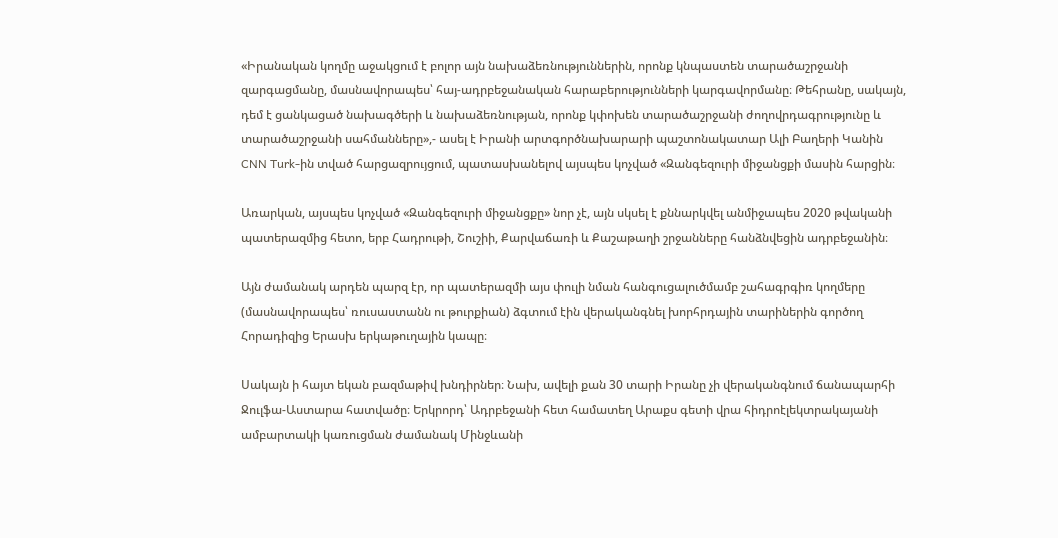«Իրանական կողմը աջակցում է բոլոր այն նախաձեռնություններին, որոնք կնպաստեն տարածաշրջանի զարգացմանը, մասնավորապես՝ հայ-ադրբեջանական հարաբերությունների կարգավորմանը։ Թեհրանը, սակայն, դեմ է ցանկացած նախագծերի և նախաձեռնության, որոնք կփոխեն տարածաշրջանի ժողովրդագրությունը և տարածաշրջանի սահմանները»,- ասել է Իրանի արտգործնախարարի պաշտոնակատար Ալի Բաղերի Կանին CNN Turk-ին տված հարցազրույցում, պատասխանելով այսպես կոչված «Զանգեզուրի միջանցքի մասին հարցին։

Առարկան, այսպես կոչված «Զանգեզուրի միջանցքը» նոր չէ, այն սկսել է քննարկվել անմիջապես 2020 թվականի պատերազմից հետո, երբ Հադրութի, Շուշիի, Քարվաճառի և Քաշաթաղի շրջանները հանձնվեցին ադրբեջանին։

Այն ժամանակ արդեն պարզ էր, որ պատերազմի այս փուլի նման հանգուցալուծմամբ շահագրգիռ կողմերը (մասնավորապես՝ ռուսաստանն ու թուրքիան) ձգտում էին վերականգնել խորհրդային տարիներին գործող Հորադիզից Երասխ երկաթուղային կապը։

Սակայն ի հայտ եկան բազմաթիվ խնդիրներ։ Նախ, ավելի քան 30 տարի Իրանը չի վերականգնում ճանապարհի Ջուլֆա-Աստարա հատվածը։ Երկրորդ՝ Ադրբեջանի հետ համատեղ Արաքս գետի վրա հիդրոէլեկտրակայանի ամբարտակի կառուցման ժամանակ Մինջևանի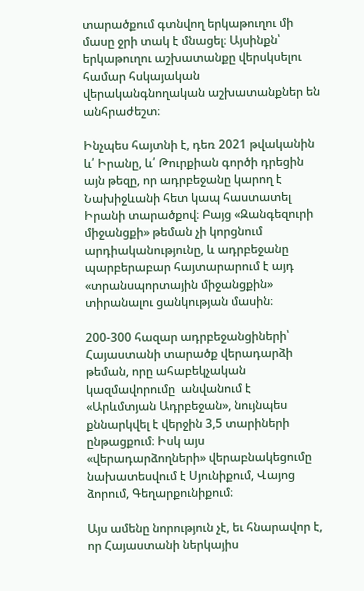տարածքում գտնվող երկաթուղու մի մասը ջրի տակ է մնացել։ Այսինքն՝ երկաթուղու աշխատանքը վերսկսելու համար հսկայական վերականգնողական աշխատանքներ են անհրաժեշտ։

Ինչպես հայտնի է, դեռ 2021 թվականին և՛ Իրանը, և՛ Թուրքիան գործի դրեցին այն թեզը, որ ադրբեջանը կարող է Նախիջևանի հետ կապ հաստատել Իրանի տարածքով։ Բայց «Զանգեզուրի միջանցքի» թեման չի կորցնում արդիականությունը, և ադրբեջանը պարբերաբար հայտարարում է այդ «տրանսպորտային միջանցքին» տիրանալու ցանկության մասին։

200-300 հազար ադրբեջանցիների՝ Հայաստանի տարածք վերադարձի թեման, որը ահաբեկչական կազմավորումը  անվանում է «Արևմտյան Ադրբեջան», նույնպես քննարկվել է վերջին 3,5 տարիների ընթացքում։ Իսկ այս «վերադարձողների» վերաբնակեցումը նախատեսվում է Սյունիքում, Վայոց ձորում, Գեղարքունիքում։

Այս ամենը նորություն չէ, եւ հնարավոր է, որ Հայաստանի ներկայիս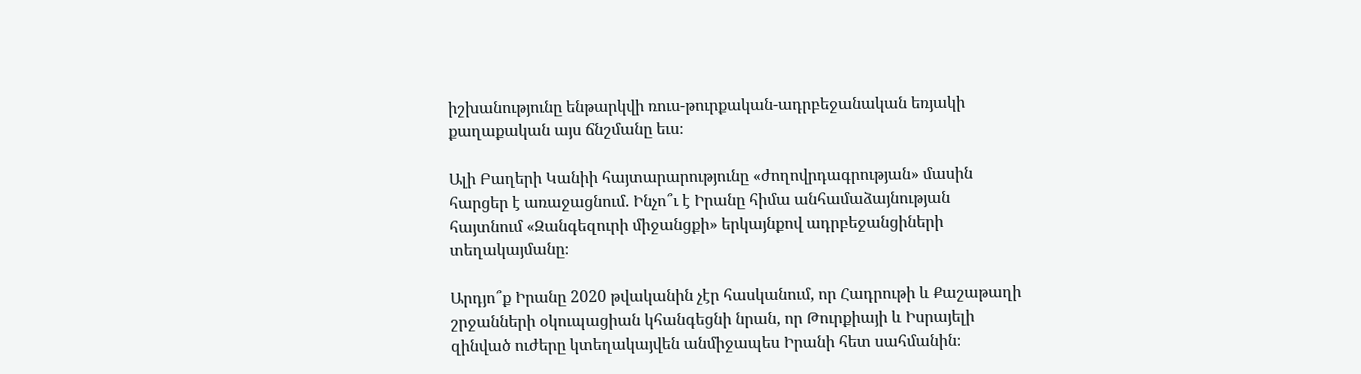իշխանությունը ենթարկվի ռուս-թուրքական-ադրբեջանական եռյակի քաղաքական այս ճնշմանը եւս։

Ալի Բաղերի Կանիի հայտարարությունը «ժողովրդագրության» մասին հարցեր է առաջացնում. Ինչո՞ւ է Իրանը հիմա անհամաձայնության հայտնում «Զանգեզուրի միջանցքի» երկայնքով ադրբեջանցիների տեղակայմանը։

Արդյո՞ք Իրանը 2020 թվականին չէր հասկանում, որ Հադրութի և Քաշաթաղի շրջանների օկուպացիան կհանգեցնի նրան, որ Թուրքիայի և Իսրայելի զինված ուժերը կտեղակայվեն անմիջապես Իրանի հետ սահմանին։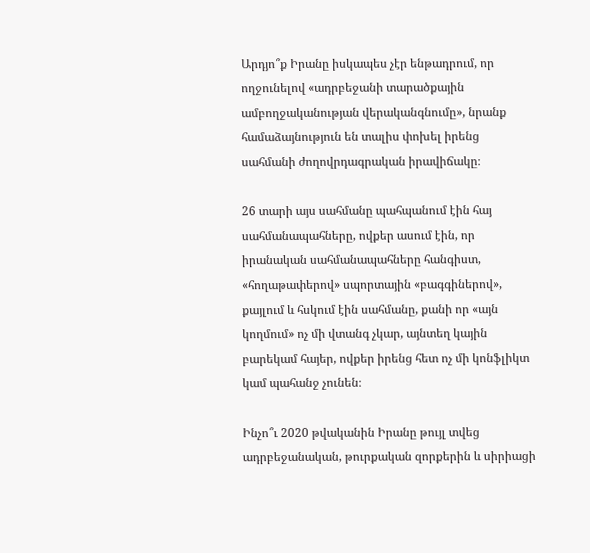Արդյո՞ք Իրանը իսկապես չէր ենթադրում, որ ողջունելով «ադրբեջանի տարածքային ամբողջականության վերականգնումը», նրանք համաձայնություն են տալիս փոխել իրենց սահմանի ժողովրդագրական իրավիճակը։

26 տարի այս սահմանը պահպանում էին հայ սահմանապահները, ովքեր ասում էին, որ իրանական սահմանապահները հանգիստ, «հողաթափերով» սպորտային «բագգիներով», քայլում և հսկում էին սահմանը, քանի որ «այն կողմում» ոչ մի վտանգ չկար, այնտեղ կային բարեկամ հայեր, ովքեր իրենց հետ ոչ մի կոնֆլիկտ կամ պահանջ չունեն։

Ինչո՞ւ 2020 թվականին Իրանը թույլ տվեց ադրբեջանական, թուրքական զորքերին և սիրիացի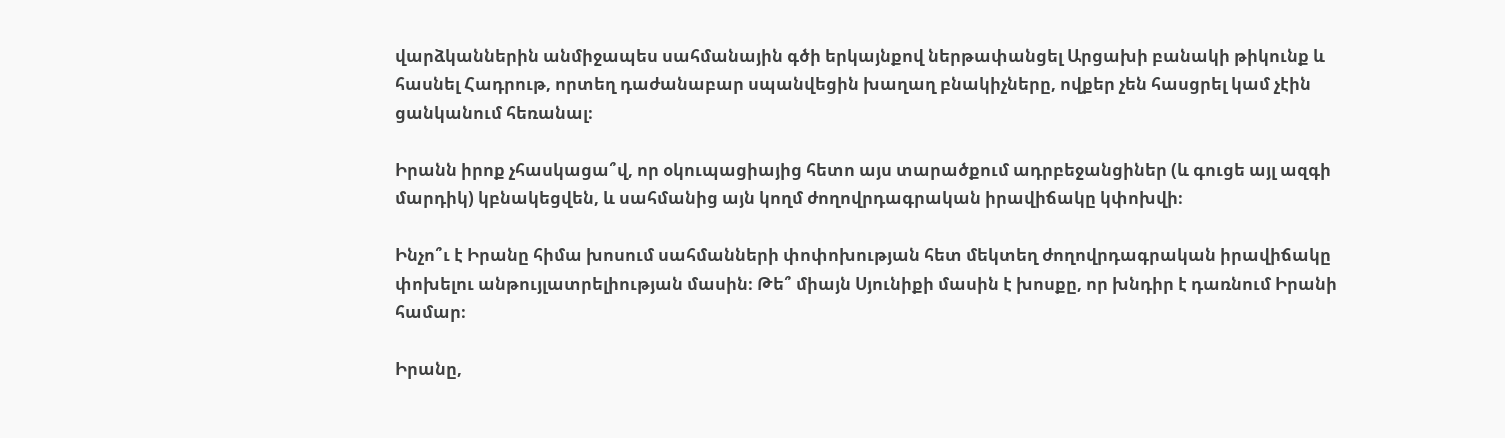վարձկաններին անմիջապես սահմանային գծի երկայնքով ներթափանցել Արցախի բանակի թիկունք և հասնել Հադրութ, որտեղ դաժանաբար սպանվեցին խաղաղ բնակիչները, ովքեր չեն հասցրել կամ չէին ցանկանում հեռանալ։

Իրանն իրոք չհասկացա՞վ, որ օկուպացիայից հետո այս տարածքում ադրբեջանցիներ (և գուցե այլ ազգի մարդիկ) կբնակեցվեն, և սահմանից այն կողմ ժողովրդագրական իրավիճակը կփոխվի։

Ինչո՞ւ է Իրանը հիմա խոսում սահմանների փոփոխության հետ մեկտեղ ժողովրդագրական իրավիճակը փոխելու անթույլատրելիության մասին։ Թե՞ միայն Սյունիքի մասին է խոսքը, որ խնդիր է դառնում Իրանի համար։

Իրանը,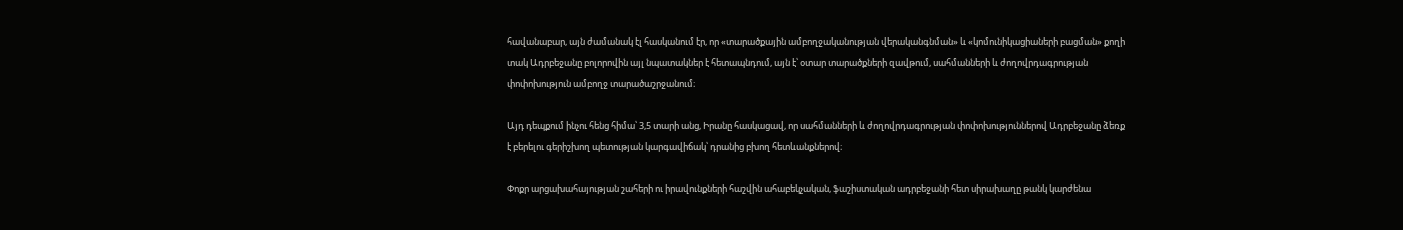հավանաբար, այն ժամանակ էլ հասկանում էր, որ «տարածքային ամբողջականության վերականգնման» և «կոմունիկացիաների բացման» քողի տակ Ադրբեջանը բոլորովին այլ նպատակներ է հետապնդում, այն է՝ օտար տարածքների զավթում, սահմանների և ժողովրդագրության փոփոխություն ամբողջ տարածաշրջանում։

Այդ դեպքում ինչու հենց հիմա՝ 3,5 տարի անց, Իրանը հասկացավ, որ սահմանների և ժողովրդագրության փոփոխություններով Ադրբեջանը ձեռք է բերելու գերիշխող պետության կարգավիճակ՝ դրանից բխող հետևանքներով։

Փոքր արցախահայության շահերի ու իրավունքների հաշվին ահաբեկչական, ֆաշիստական ադրբեջանի հետ սիրախաղը թանկ կարժենա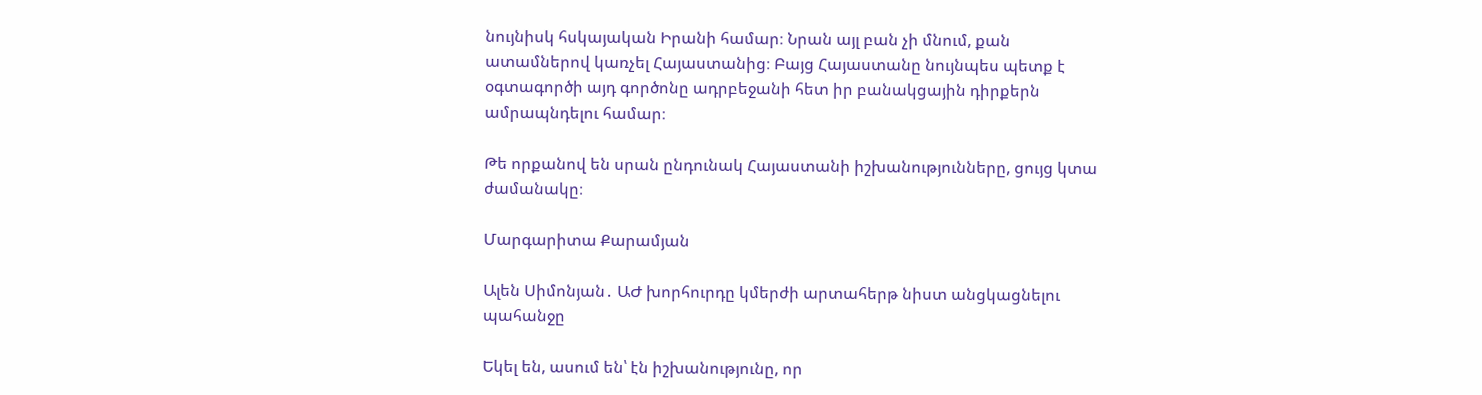նույնիսկ հսկայական Իրանի համար։ Նրան այլ բան չի մնում, քան ատամներով կառչել Հայաստանից։ Բայց Հայաստանը նույնպես պետք է օգտագործի այդ գործոնը ադրբեջանի հետ իր բանակցային դիրքերն ամրապնդելու համար։

Թե որքանով են սրան ընդունակ Հայաստանի իշխանությունները, ցույց կտա ժամանակը։

Մարգարիտա Քարամյան

Ալեն Սիմոնյան․ ԱԺ խորհուրդը կմերժի արտահերթ նիստ անցկացնելու պահանջը

Եկել են, ասում են՝ էն իշխանությունը, որ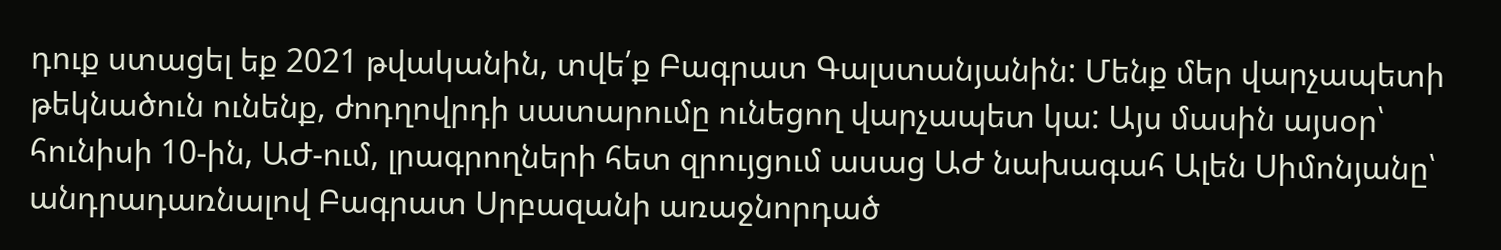դուք ստացել եք 2021 թվականին, տվե՛ք Բագրատ Գալստանյանին: Մենք մեր վարչապետի թեկնածուն ունենք, ժոդղովրդի սատարումը ունեցող վարչապետ կա: Այս մասին այսօր՝ հունիսի 10-ին, ԱԺ-ում, լրագրողների հետ զրույցում ասաց ԱԺ նախագահ Ալեն Սիմոնյանը՝ անդրադառնալով Բագրատ Սրբազանի առաջնորդած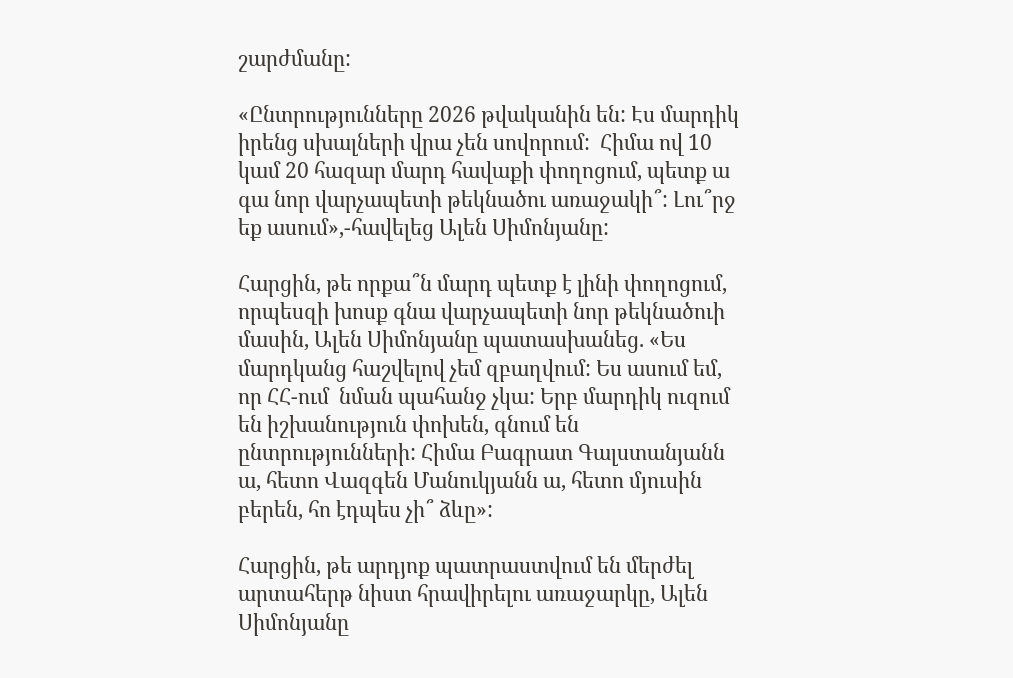շարժմանը:

«Ընտրությունները 2026 թվականին են: Էս մարդիկ իրենց սխալների վրա չեն սովորում:  Հիմա ով 10 կամ 20 հազար մարդ հավաքի փողոցում, պետք ա գա նոր վարչապետի թեկնածու առաջակի՞: Լու՞րջ եք ասում»,-հավելեց Ալեն Սիմոնյանը:

Հարցին, թե որքա՞ն մարդ պետք է լինի փողոցում, որպեսզի խոսք գնա վարչապետի նոր թեկնածուի մասին, Ալեն Սիմոնյանը պատասխանեց. «Ես մարդկանց հաշվելով չեմ զբաղվում: Ես ասում եմ, որ ՀՀ-ում  նման պահանջ չկա: Երբ մարդիկ ուզում են իշխանություն փոխեն, գնում են ընտրությունների: Հիմա Բագրատ Գալստանյանն ա, հետո Վազգեն Մանուկյանն ա, հետո մյուսին բերեն, հո էդպես չի՞ ձևը»:

Հարցին, թե արդյոք պատրաստվում են մերժել արտահերթ նիստ հրավիրելու առաջարկը, Ալեն Սիմոնյանը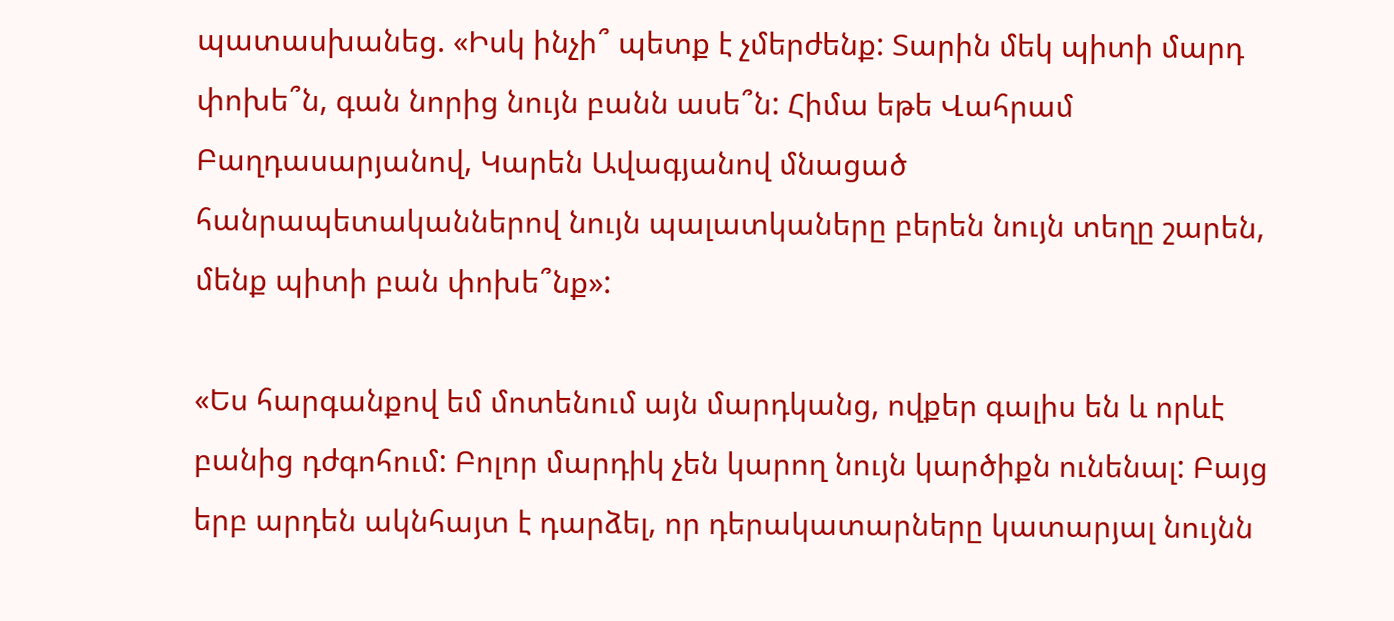պատասխանեց. «Իսկ ինչի՞ պետք է չմերժենք: Տարին մեկ պիտի մարդ փոխե՞ն, գան նորից նույն բանն ասե՞ն: Հիմա եթե Վահրամ Բաղդասարյանով, Կարեն Ավագյանով մնացած հանրապետականներով նույն պալատկաները բերեն նույն տեղը շարեն, մենք պիտի բան փոխե՞նք»:

«Ես հարգանքով եմ մոտենում այն մարդկանց, ովքեր գալիս են և որևէ բանից դժգոհում: Բոլոր մարդիկ չեն կարող նույն կարծիքն ունենալ: Բայց երբ արդեն ակնհայտ է դարձել, որ դերակատարները կատարյալ նույնն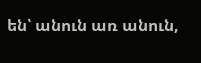են՝ անուն առ անուն,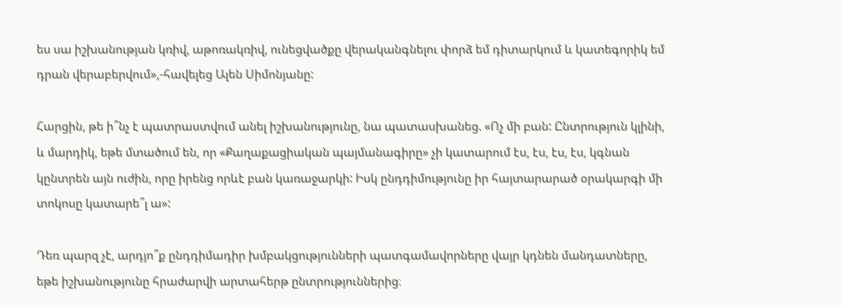ես սա իշխանության կռիվ, աթոռակռիվ, ունեցվածքը վերականգնելու փորձ եմ դիտարկում և կատեգորիկ եմ դրան վերաբերվում»,-հավելեց Ալեն Սիմոնյանը:

Հարցին, թե ի՞նչ է պատրաստվում անել իշխանությունը, նա պատասխանեց. «Ոչ մի բան: Ընտրություն կլինի, և մարդիկ, եթե մտածում են, որ «Քաղաքացիական պայմանագիրը» չի կատարում էս, էս, էս, էս, կգնան կընտրեն այն ուժին, որը իրենց որևէ բան կառաջարկի: Իսկ ընդդիմությունը իր հայտարարած օրակարգի մի տոկոսը կատարե՞լ ա»:

Դեռ պարզ չէ, արդյո՞ք ընդդիմադիր խմբակցությունների պատգամավորները վայր կդնեն մանդատները, եթե իշխանությունը հրաժարվի արտահերթ ընտրություններից։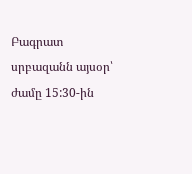Բագրատ սրբազանն այսօր՝ ժամը 15:30-ին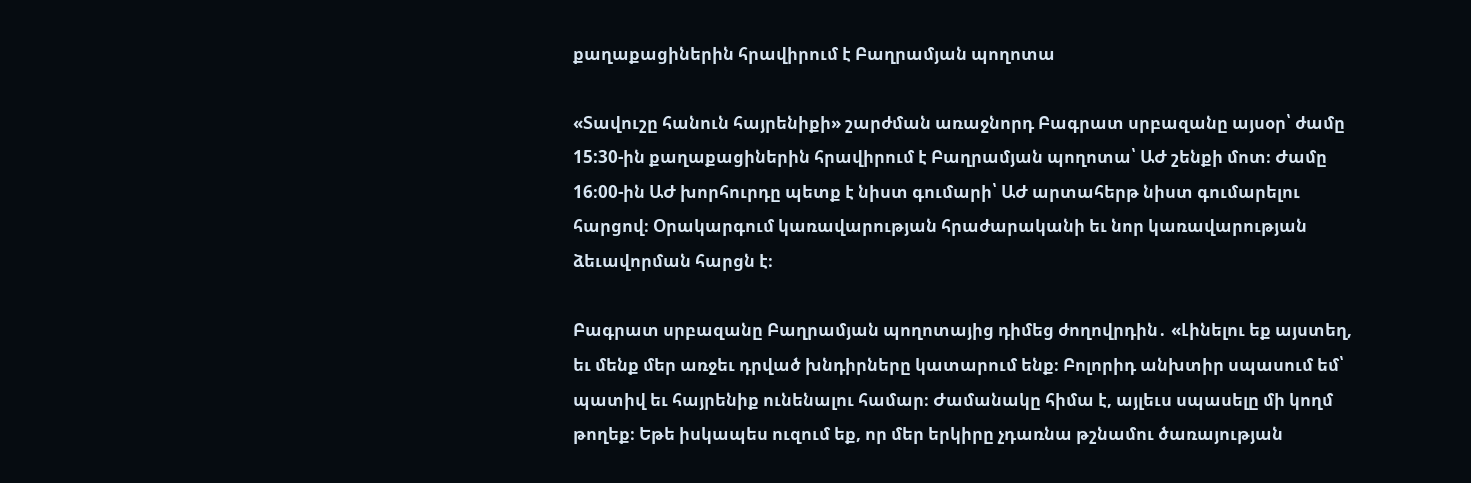քաղաքացիներին հրավիրում է Բաղրամյան պողոտա

«Տավուշը հանուն հայրենիքի» շարժման առաջնորդ Բագրատ սրբազանը այսօր՝ ժամը 15:30-ին քաղաքացիներին հրավիրում է Բաղրամյան պողոտա՝ ԱԺ շենքի մոտ։ Ժամը 16։00-ին ԱԺ խորհուրդը պետք է նիստ գումարի՝ ԱԺ արտահերթ նիստ գումարելու հարցով։ Օրակարգում կառավարության հրաժարականի եւ նոր կառավարության ձեւավորման հարցն է։

Բագրատ սրբազանը Բաղրամյան պողոտայից դիմեց ժողովրդին․ «Լինելու եք այստեղ, եւ մենք մեր առջեւ դրված խնդիրները կատարում ենք։ Բոլորիդ անխտիր սպասում եմ՝ պատիվ եւ հայրենիք ունենալու համար։ Ժամանակը հիմա է, այլեւս սպասելը մի կողմ թողեք։ Եթե իսկապես ուզում եք, որ մեր երկիրը չդառնա թշնամու ծառայության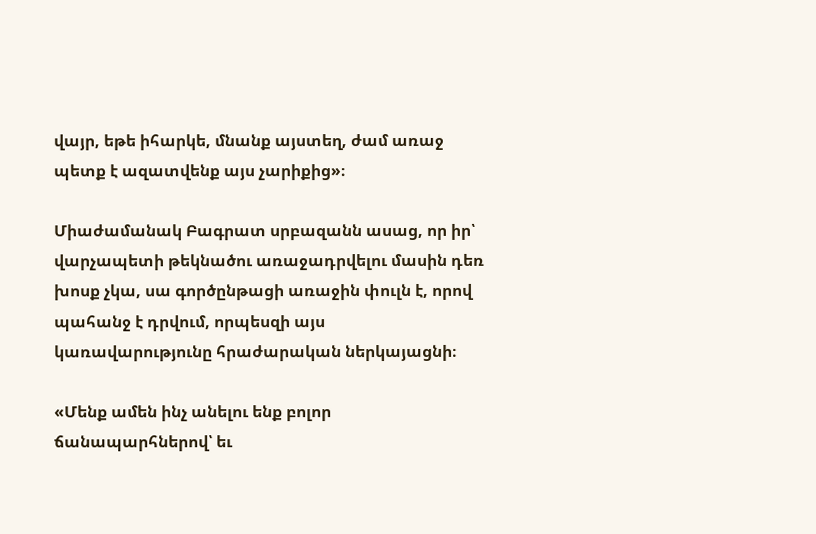վայր, եթե իհարկե, մնանք այստեղ, ժամ առաջ պետք է ազատվենք այս չարիքից»։

Միաժամանակ Բագրատ սրբազանն ասաց, որ իր՝ վարչապետի թեկնածու առաջադրվելու մասին դեռ խոսք չկա, սա գործընթացի առաջին փուլն է, որով պահանջ է դրվում, որպեսզի այս կառավարությունը հրաժարական ներկայացնի։

«Մենք ամեն ինչ անելու ենք բոլոր ճանապարհներով՝ եւ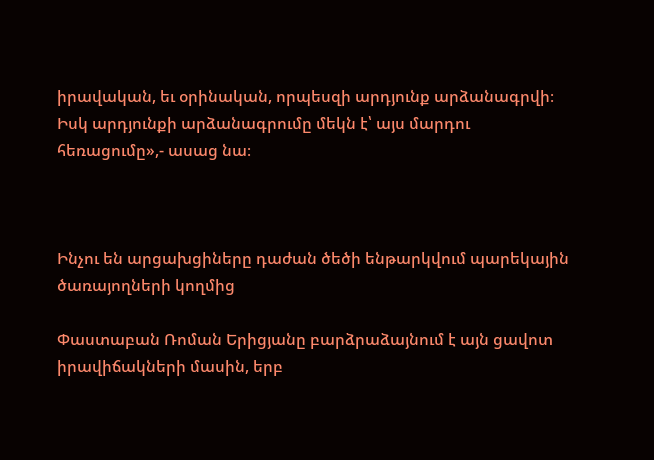իրավական, եւ օրինական, որպեսզի արդյունք արձանագրվի։ Իսկ արդյունքի արձանագրումը մեկն է՝ այս մարդու հեռացումը»,- ասաց նա։



Ինչու են արցախցիները դաժան ծեծի ենթարկվում պարեկային ծառայողների կողմից

Փաստաբան Ռոման Երիցյանը բարձրաձայնում է այն ցավոտ իրավիճակների մասին, երբ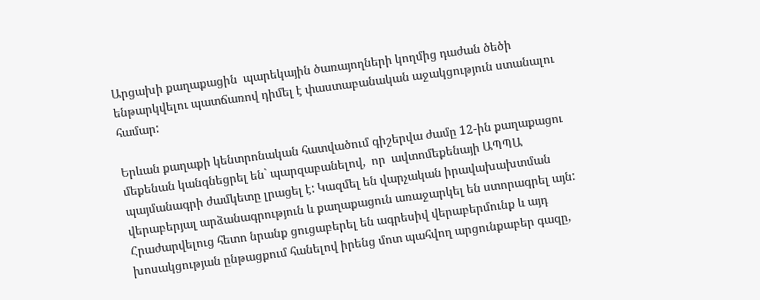Արցախի քաղաքացին  պարեկային ծառայողների կողմից դաժան ծեծի ենթարկվելու պատճառով դիմել է փաստաբանական աջակցություն ստանալու համար:

Երևան քաղաքի կենտրոնական հատվածում գիշերվա ժամը 12-ին քաղաքացու մեքենան կանգնեցրել են` պարզաբանելով,  որ  ավտոմեքենայի ԱՊՊԱ պայմանագրի ժամկետը լրացել է: Կազմել են վարչական իրավախախտման վերաբերյալ արձանագրություն և քաղաքացուն առաջարկել են ստորագրել այն: Հրաժարվելուց հետո նրանք ցուցաբերել են ագրեսիվ վերաբերմունք և այդ խոսակցության ընթացքում հանելով իրենց մոտ պահվող արցունքաբեր գազը,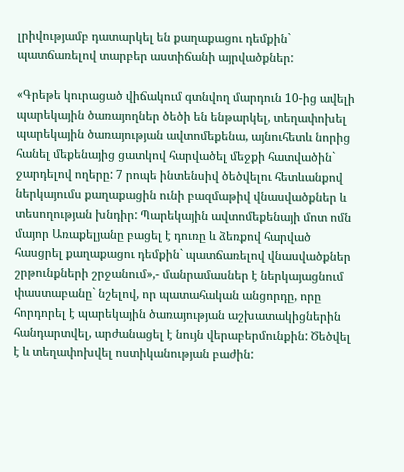լրիվությամբ դատարկել են քաղաքացու դեմքին` պատճառելով տարբեր աստիճանի այրվածքներ:

«Գրեթե կուրացած վիճակում գտնվող մարդուն 10-ից ավելի պարեկային ծառայողներ ծեծի են ենթարկել, տեղափոխել պարեկային ծառայության ավտոմեքենա, այնուհետև նորից հանել մեքենայից ցատկով հարվածել մեջքի հատվածին` ջարդելով ողերը: 7 րոպե ինտենսիվ ծեծվելու հետևանքով ներկայումս քաղաքացին ունի բազմաթիվ վնասվածքներ և տեսողության խնդիր: Պարեկային ավտոմեքենայի մոտ ոմն մայոր Առաքելյանը բացել է դուռը և ձեռքով հարված հասցրել քաղաքացու դեմքին` պատճառելով վնասվածքներ շրթունքների շրջանում»,- մանրամասներ է ներկայացնում փաստաբանը` նշելով, որ պատահական անցորդը, որը հորդորել է պարեկային ծառայության աշխատակիցներին հանդարտվել, արժանացել է նույն վերաբերմունքին: Ծեծվել է և տեղափոխվել ոստիկանության բաժին: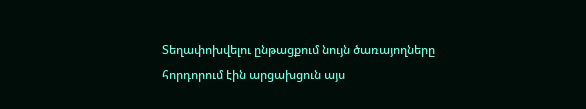Տեղափոխվելու ընթացքում նույն ծառայողները հորդորում էին արցախցուն այս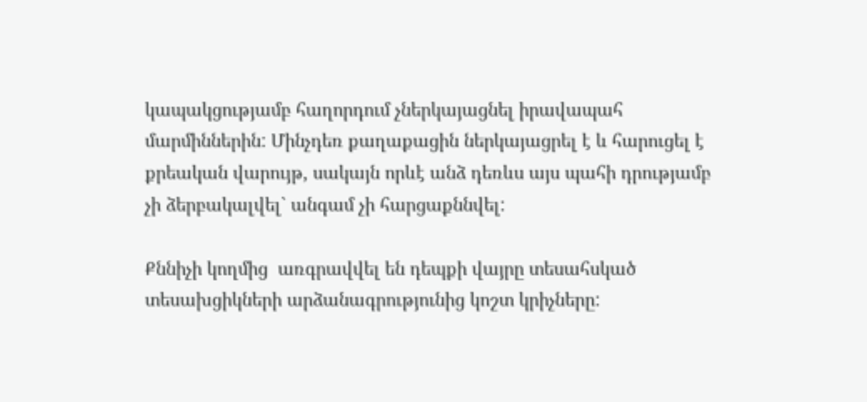կապակցությամբ հաղորդում չներկայացնել իրավապահ մարմիններին: Մինչդեռ քաղաքացին ներկայացրել է և հարուցել է քրեական վարույթ, սակայն որևէ անձ դեռևս այս պահի դրությամբ չի ձերբակալվել` անգամ չի հարցաքննվել:

Քննիչի կողմից  առգրավվել են դեպքի վայրը տեսահսկած տեսախցիկների արձանագրությունից կոշտ կրիչները: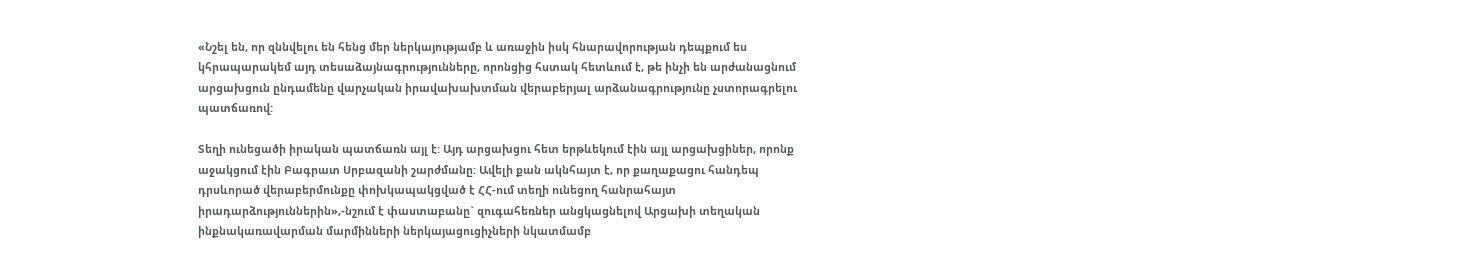«Նշել են, որ զննվելու են հենց մեր ներկայությամբ և առաջին իսկ հնարավորության դեպքում ես կհրապարակեմ այդ տեսաձայնագրությունները, որոնցից հստակ հետևում է, թե ինչի են արժանացնում արցախցուն ընդամենը վարչական իրավախախտման վերաբերյալ արձանագրությունը չստորագրելու պատճառով:

Տեղի ունեցածի իրական պատճառն այլ է: Այդ արցախցու հետ երթևեկում էին այլ արցախցիներ, որոնք աջակցում էին Բագրատ Սրբազանի շարժմանը: Ավելի քան ակնհայտ է, որ քաղաքացու հանդեպ դրսևորած վերաբերմունքը փոխկապակցված է ՀՀ-ում տեղի ունեցող հանրահայտ իրադարձություններին»,-նշում է փաստաբանը` զուգահեռներ անցկացնելով Արցախի տեղական ինքնակառավարման մարմինների ներկայացուցիչների նկատմամբ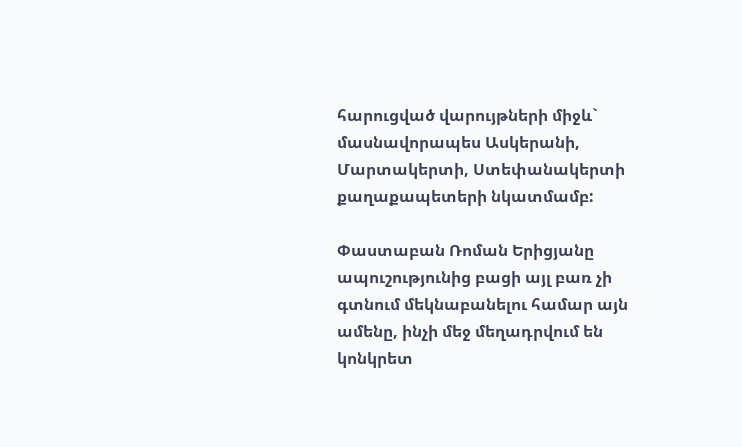հարուցված վարույթների միջև` մասնավորապես Ասկերանի, Մարտակերտի, Ստեփանակերտի քաղաքապետերի նկատմամբ:

Փաստաբան Ռոման Երիցյանը ապուշությունից բացի այլ բառ չի գտնում մեկնաբանելու համար այն ամենը, ինչի մեջ մեղադրվում են կոնկրետ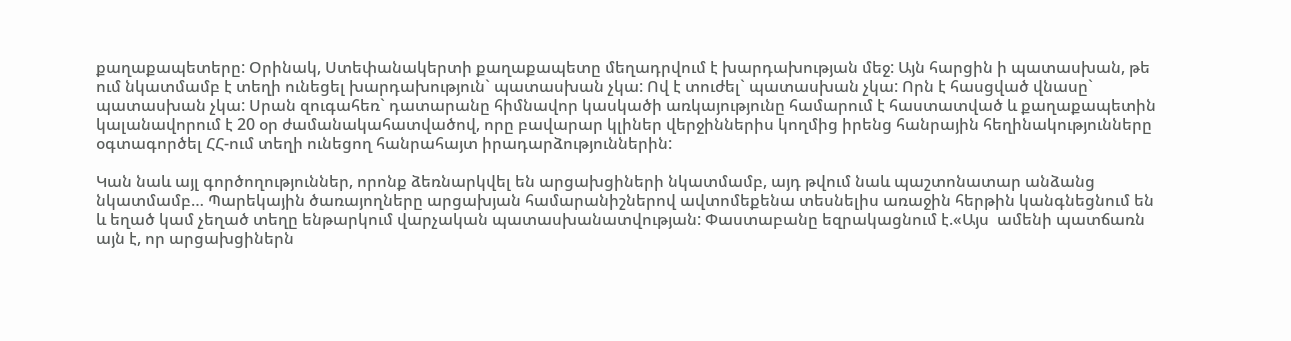քաղաքապետերը: Օրինակ, Ստեփանակերտի քաղաքապետը մեղադրվում է խարդախության մեջ: Այն հարցին ի պատասխան, թե ում նկատմամբ է տեղի ունեցել խարդախություն` պատասխան չկա: Ով է տուժել` պատասխան չկա: Որն է հասցված վնասը` պատասխան չկա: Սրան զուգահեռ` դատարանը հիմնավոր կասկածի առկայությունը համարում է հաստատված և քաղաքապետին կալանավորում է 20 օր ժամանակահատվածով, որը բավարար կլիներ վերջիններիս կողմից իրենց հանրային հեղինակությունները օգտագործել ՀՀ-ում տեղի ունեցող հանրահայտ իրադարձություններին:

Կան նաև այլ գործողություններ, որոնք ձեռնարկվել են արցախցիների նկատմամբ, այդ թվում նաև պաշտոնատար անձանց նկատմամբ… Պարեկային ծառայողները արցախյան համարանիշներով ավտոմեքենա տեսնելիս առաջին հերթին կանգնեցնում են և եղած կամ չեղած տեղը ենթարկում վարչական պատասխանատվության: Փաստաբանը եզրակացնում է.«Այս  ամենի պատճառն այն է, որ արցախցիներն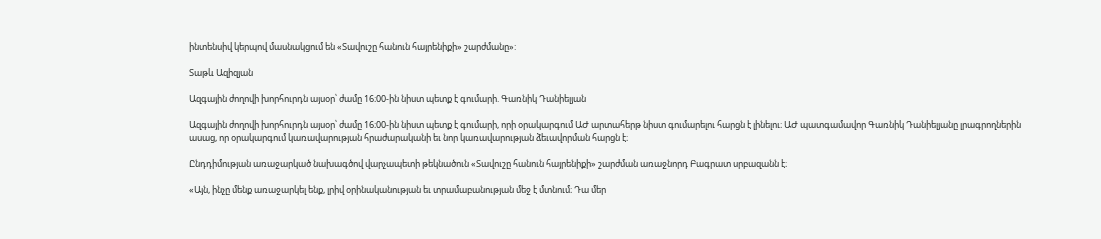ինտենսիվ կերպով մասնակցում են «Տավուշը հանուն հայրենիքի» շարժմանը»:

Տաթև Ազիզյան

Ազգային ժողովի խորհուրդն այսօր՝ ժամը 16։00-ին նիստ պետք է գումարի. Գառնիկ Դանիելյան

Ազգային ժողովի խորհուրդն այսօր՝ ժամը 16։00-ին նիստ պետք է գումարի, որի օրակարգում ԱԺ արտահերթ նիստ գումարելու հարցն է լինելու։ ԱԺ պատգամավոր Գառնիկ Դանիելյանը լրագրողներին ասաց, որ օրակարգում կառավարության հրաժարականի եւ նոր կառավարության ձեւավորման հարցն է։

Ընդդիմության առաջարկած նախագծով վարչապետի թեկնածուն «Տավուշը հանուն հայրենիքի» շարժման առաջնորդ Բագրատ սրբազանն է։

«Այն, ինչը մենք առաջարկել ենք, լրիվ օրինականության եւ տրամաբանության մեջ է մտնում։ Դա մեր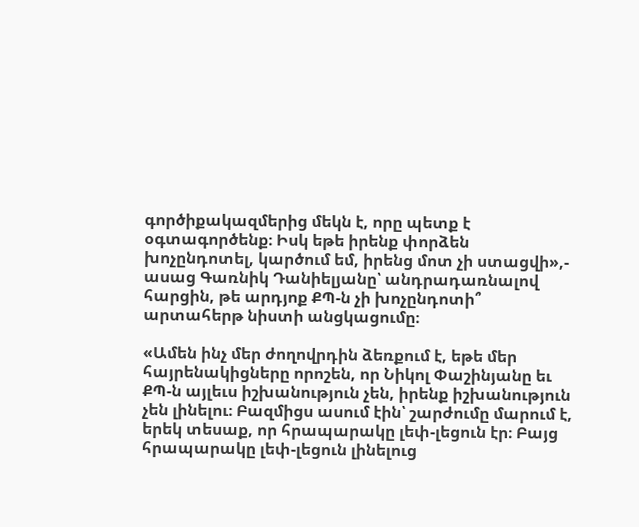գործիքակազմերից մեկն է, որը պետք է օգտագործենք։ Իսկ եթե իրենք փորձեն խոչընդոտել, կարծում եմ, իրենց մոտ չի ստացվի»,- ասաց Գառնիկ Դանիելյանը՝ անդրադառնալով հարցին, թե արդյոք ՔՊ-ն չի խոչընդոտի՞ արտահերթ նիստի անցկացումը։

«Ամեն ինչ մեր ժողովրդին ձեռքում է, եթե մեր հայրենակիցները որոշեն, որ Նիկոլ Փաշինյանը եւ ՔՊ-ն այլեւս իշխանություն չեն, իրենք իշխանություն չեն լինելու։ Բազմիցս ասում էին՝ շարժումը մարում է, երեկ տեսաք, որ հրապարակը լեփ-լեցուն էր։ Բայց հրապարակը լեփ-լեցուն լինելուց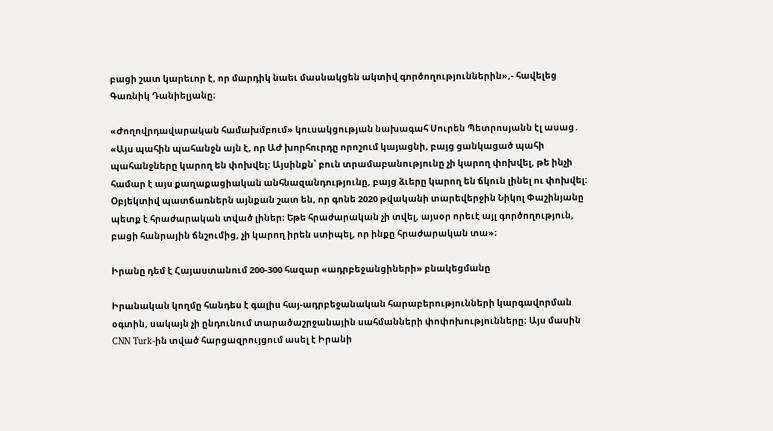բացի շատ կարեւոր է, որ մարդիկ նաեւ մասնակցեն ակտիվ գործողություններին»,- հավելեց Գառնիկ Դանիելյանը։

«Ժողովրդավարական համախմբում» կուսակցության նախագահ Սուրեն Պետրոսյանն էլ ասաց․ «Այս պահին պահանջն այն է, որ ԱԺ խորհուրդը որոշում կայացնի, բայց ցանկացած պահի պահանջները կարող են փոխվել։ Այսինքն՝ բուն տրամաբանությունը չի կարող փոխվել, թե ինչի համար է այս քաղաքացիական անհնազանդությունը, բայց ձւերը կարող են ճկուն լինել ու փոխվել։ Օբյեկտիվ պատճառներն այնքան շատ են, որ գոնե 2020 թվականի տարեվերջին Նիկոլ Փաշինյանը պետք է հրաժարական տված լիներ։ Եթե հրաժարական չի տվել, այսօր որեւէ այլ գործողություն, բացի հանրային ճնշումից, չի կարող իրեն ստիպել, որ ինքը հրաժարական տա»։

Իրանը դեմ է Հայաստանում 200-300 հազար «ադրբեջանցիների» բնակեցմանը

Իրանական կողմը հանդես է գալիս հայ-ադրբեջանական հարաբերությունների կարգավորման օգտին, սակայն չի ընդունում տարածաշրջանային սահմանների փոփոխությունները։ Այս մասին CNN Turk-ին տված հարցազրույցում ասել է Իրանի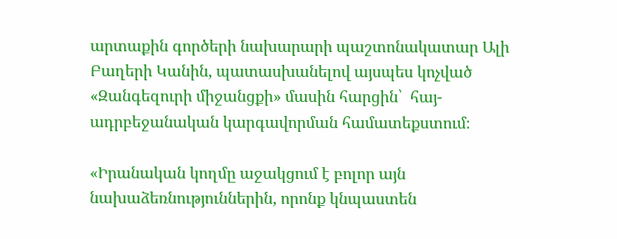արտաքին գործերի նախարարի պաշտոնակատար Ալի Բաղերի Կանին, պատասխանելով այսպես կոչված «Զանգեզուրի միջանցքի» մասին հարցին՝  հայ-ադրբեջանական կարգավորման համատեքստում։

«Իրանական կողմը աջակցում է բոլոր այն նախաձեռնություններին, որոնք կնպաստեն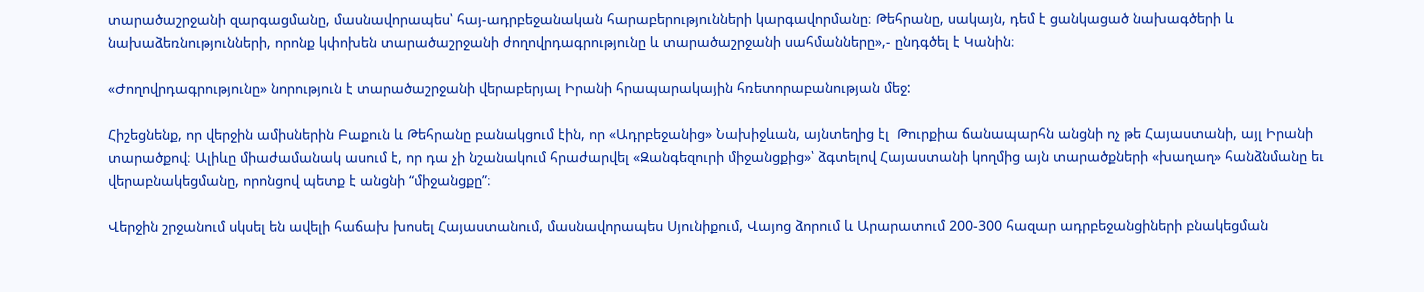տարածաշրջանի զարգացմանը, մասնավորապես՝ հայ-ադրբեջանական հարաբերությունների կարգավորմանը։ Թեհրանը, սակայն, դեմ է ցանկացած նախագծերի և նախաձեռնությունների, որոնք կփոխեն տարածաշրջանի ժողովրդագրությունը և տարածաշրջանի սահմանները»,- ընդգծել է Կանին։

«Ժողովրդագրությունը» նորություն է տարածաշրջանի վերաբերյալ Իրանի հրապարակային հռետորաբանության մեջ:

Հիշեցնենք, որ վերջին ամիսներին Բաքուն և Թեհրանը բանակցում էին, որ «Ադրբեջանից» Նախիջևան, այնտեղից էլ  Թուրքիա ճանապարհն անցնի ոչ թե Հայաստանի, այլ Իրանի տարածքով։ Ալիևը միաժամանակ ասում է, որ դա չի նշանակում հրաժարվել «Զանգեզուրի միջանցքից»՝ ձգտելով Հայաստանի կողմից այն տարածքների «խաղաղ» հանձնմանը եւ վերաբնակեցմանը, որոնցով պետք է անցնի “միջանցքը”։

Վերջին շրջանում սկսել են ավելի հաճախ խոսել Հայաստանում, մասնավորապես Սյունիքում, Վայոց ձորում և Արարատում 200-300 հազար ադրբեջանցիների բնակեցման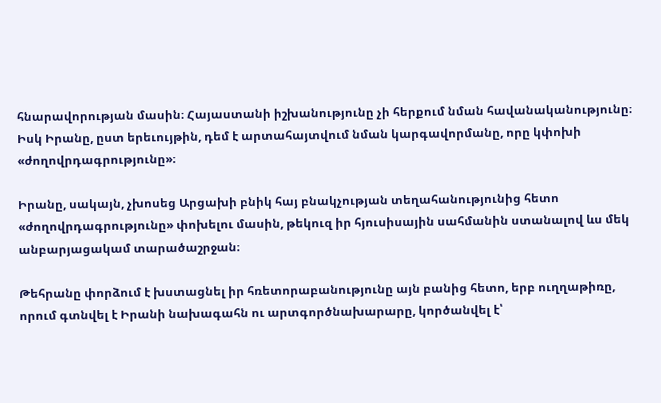հնարավորության մասին։ Հայաստանի իշխանությունը չի հերքում նման հավանականությունը։ Իսկ Իրանը, ըստ երեւույթին, դեմ է արտահայտվում նման կարգավորմանը, որը կփոխի «ժողովրդագրությունը»։

Իրանը, սակայն, չխոսեց Արցախի բնիկ հայ բնակչության տեղահանությունից հետո «ժողովրդագրությունը» փոխելու մասին, թեկուզ իր հյուսիսային սահմանին ստանալով ևս մեկ անբարյացակամ տարածաշրջան։

Թեհրանը փորձում է խստացնել իր հռետորաբանությունը այն բանից հետո, երբ ուղղաթիռը, որում գտնվել է Իրանի նախագահն ու արտգործնախարարը, կործանվել է՝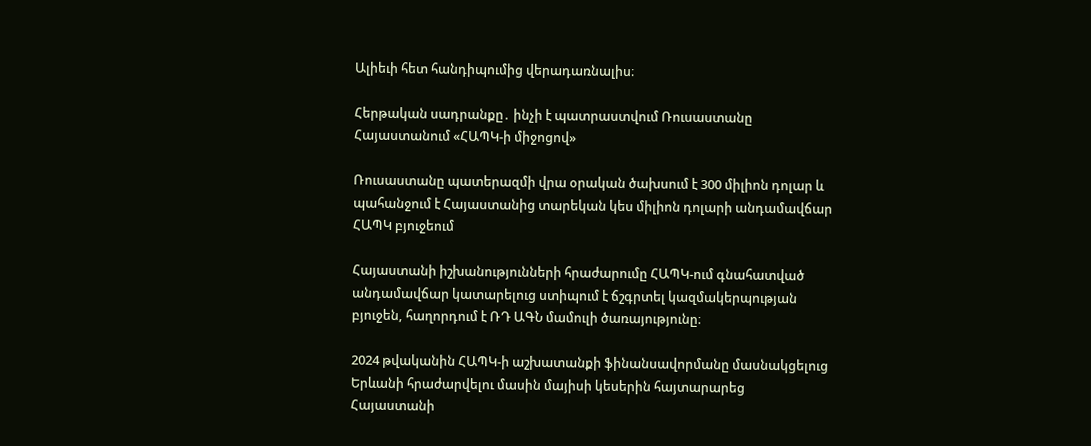Ալիեւի հետ հանդիպումից վերադառնալիս։

Հերթական սադրանքը․ ինչի է պատրաստվում Ռուսաստանը Հայաստանում «ՀԱՊԿ-ի միջոցով»

Ռուսաստանը պատերազմի վրա օրական ծախսում է 300 միլիոն դոլար և պահանջում է Հայաստանից տարեկան կես միլիոն դոլարի անդամավճար ՀԱՊԿ բյուջեում

Հայաստանի իշխանությունների հրաժարումը ՀԱՊԿ-ում գնահատված անդամավճար կատարելուց ստիպում է ճշգրտել կազմակերպության բյուջեն, հաղորդում է ՌԴ ԱԳՆ մամուլի ծառայությունը։

2024 թվականին ՀԱՊԿ-ի աշխատանքի ֆինանսավորմանը մասնակցելուց Երևանի հրաժարվելու մասին մայիսի կեսերին հայտարարեց Հայաստանի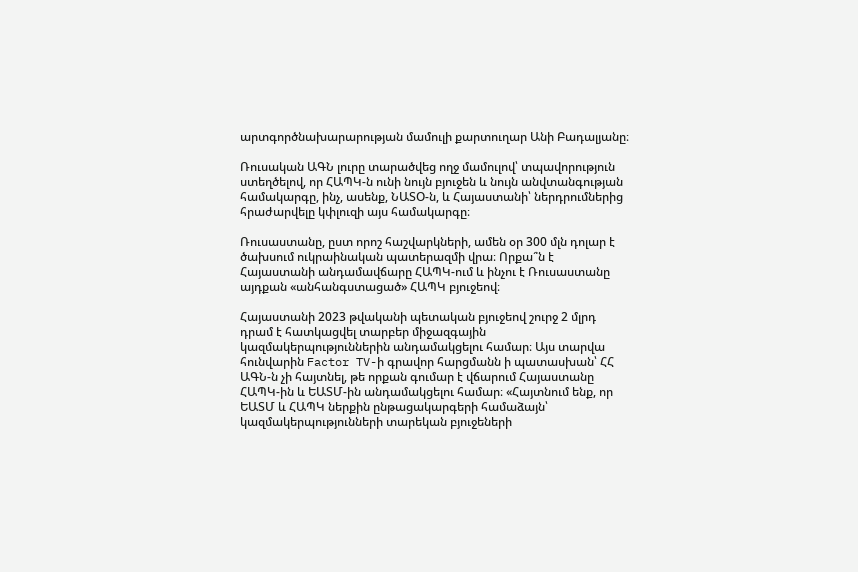արտգործնախարարության մամուլի քարտուղար Անի Բադալյանը։

Ռուսական ԱԳՆ լուրը տարածվեց ողջ մամուլով՝ տպավորություն ստեղծելով, որ ՀԱՊԿ-ն ունի նույն բյուջեն և նույն անվտանգության համակարգը, ինչ, ասենք, ՆԱՏՕ-ն, և Հայաստանի՝ ներդրումներից հրաժարվելը կփլուզի այս համակարգը։

Ռուսաստանը, ըստ որոշ հաշվարկների, ամեն օր 300 մլն դոլար է ծախսում ուկրաինական պատերազմի վրա։ Որքա՞ն է Հայաստանի անդամավճարը ՀԱՊԿ-ում և ինչու է Ռուսաստանը այդքան «անհանգստացած» ՀԱՊԿ բյուջեով։

Հայաստանի 2023 թվականի պետական բյուջեով շուրջ 2 մլրդ դրամ է հատկացվել տարբեր միջազգային կազմակերպություններին անդամակցելու համար։ Այս տարվա հունվարին Factor TV-ի գրավոր հարցմանն ի պատասխան՝ ՀՀ ԱԳՆ-ն չի հայտնել, թե որքան գումար է վճարում Հայաստանը ՀԱՊԿ-ին և ԵԱՏՄ-ին անդամակցելու համար։ «Հայտնում ենք, որ ԵԱՏՄ և ՀԱՊԿ ներքին ընթացակարգերի համաձայն՝ կազմակերպությունների տարեկան բյուջեների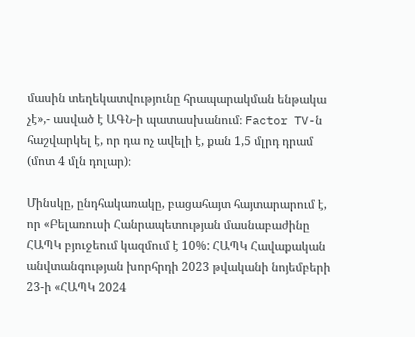մասին տեղեկատվությունը հրապարակման ենթակա չէ»,- ասված է ԱԳՆ-ի պատասխանում։ Factor TV-ն հաշվարկել է, որ դա ոչ ավելի է, քան 1,5 մլրդ դրամ (մոտ 4 մլն դոլար)։

Մինսկը, ընդհակառակը, բացահայտ հայտարարում է, որ «Բելառուսի Հանրապետության մասնաբաժինը ՀԱՊԿ բյուջեում կազմում է 10%: ՀԱՊԿ Հավաքական անվտանգության խորհրդի 2023 թվականի նոյեմբերի 23-ի «ՀԱՊԿ 2024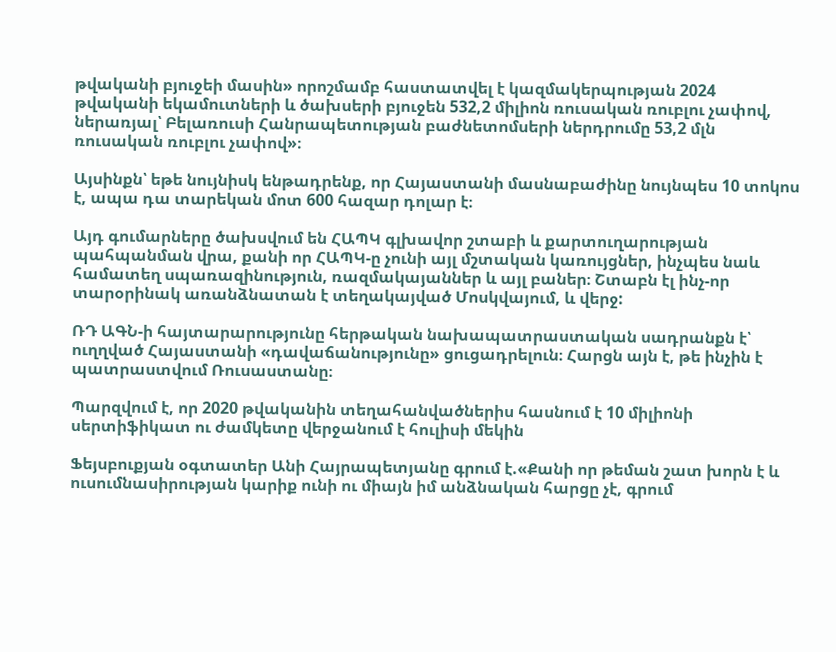թվականի բյուջեի մասին» որոշմամբ հաստատվել է կազմակերպության 2024 թվականի եկամուտների և ծախսերի բյուջեն 532,2 միլիոն ռուսական ռուբլու չափով, ներառյալ՝ Բելառուսի Հանրապետության բաժնետոմսերի ներդրումը 53,2 մլն ռուսական ռուբլու չափով»։

Այսինքն՝ եթե նույնիսկ ենթադրենք, որ Հայաստանի մասնաբաժինը նույնպես 10 տոկոս է, ապա դա տարեկան մոտ 600 հազար դոլար է։

Այդ գումարները ծախսվում են ՀԱՊԿ գլխավոր շտաբի և քարտուղարության պահպանման վրա, քանի որ ՀԱՊԿ-ը չունի այլ մշտական կառույցներ, ինչպես նաև համատեղ սպառազինություն, ռազմակայաններ և այլ բաներ։ Շտաբն էլ ինչ-որ տարօրինակ առանձնատան է տեղակայված Մոսկվայում, և վերջ:

ՌԴ ԱԳՆ-ի հայտարարությունը հերթական նախապատրաստական սադրանքն է՝ ուղղված Հայաստանի «դավաճանությունը» ցուցադրելուն։ Հարցն այն է, թե ինչին է պատրաստվում Ռուսաստանը։

Պարզվում է, որ 2020 թվականին տեղահանվածներիս հասնում է 10 միլիոնի սերտիֆիկատ ու ժամկետը վերջանում է հուլիսի մեկին

Ֆեյսբուքյան օգտատեր Անի Հայրապետյանը գրում է.«Քանի որ թեման շատ խորն է և ուսումնասիրության կարիք ունի ու միայն իմ անձնական հարցը չէ, գրում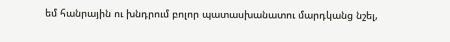եմ հանրային ու խնդրում բոլոր պատասխանատու մարդկանց նշել,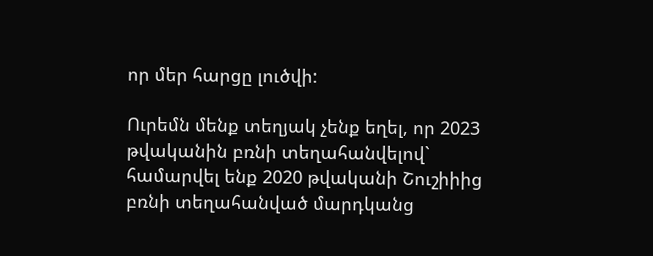որ մեր հարցը լուծվի:

Ուրեմն մենք տեղյակ չենք եղել, որ 2023 թվականին բռնի տեղահանվելով` համարվել ենք 2020 թվականի Շուշիիից բռնի տեղահանված մարդկանց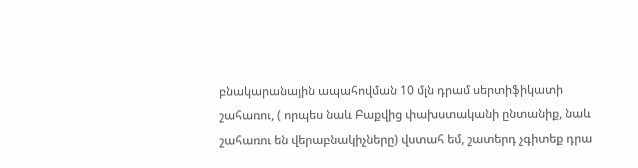բնակարանային ապահովման 10 մլն դրամ սերտիֆիկատի շահառու, ( որպես նաև Բաքվից փախստականի ընտանիք, նաև շահառու են վերաբնակիչները) վստահ եմ, շատերդ չգիտեք դրա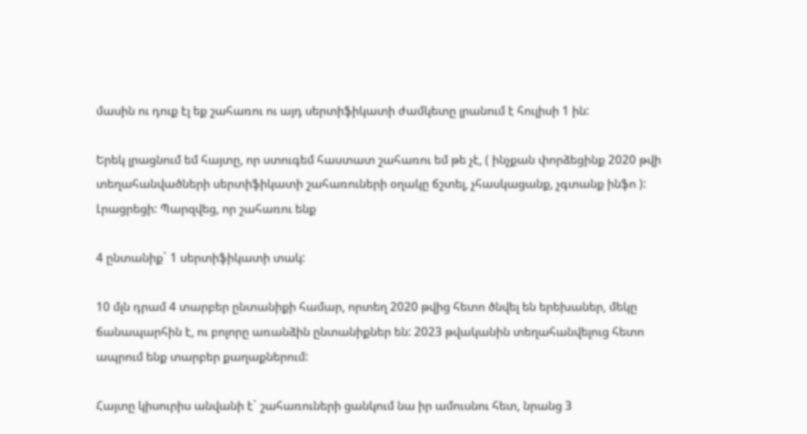մասին ու դուք էլ եք շահառու ու այդ սերտիֆիկատի ժամկետը լրանում է հուլիսի 1 ին:

Երեկ լրացնում եմ հայտը, որ ստուգեմ հաստատ շահառու եմ թե չէ, ( ինչքան փորձեցինք 2020 թվի տեղահանվածների սերտիֆիկատի շահառուների օղակը ճշտել, չհասկացանք, չգտանք ինֆո ): Լրացրեցի: Պարզվեց, որ շահառու ենք

4 ընտանիք` 1 սերտիֆիկատի տակ:

10 մլն դրամ 4 տարբեր ընտանիքի համար, որտեղ 2020 թվից հետո ծնվել են երեխաներ, մեկը ճանապարհին է, ու բոլորը առանձին ընտանիքներ են: 2023 թվականին տեղահանվելուց հետո ապրում ենք տարբեր քաղաքներում:

Հայտը կիսուրիս անվանի է` շահառուների ցանկում նա իր ամուսնու հետ, նրանց 3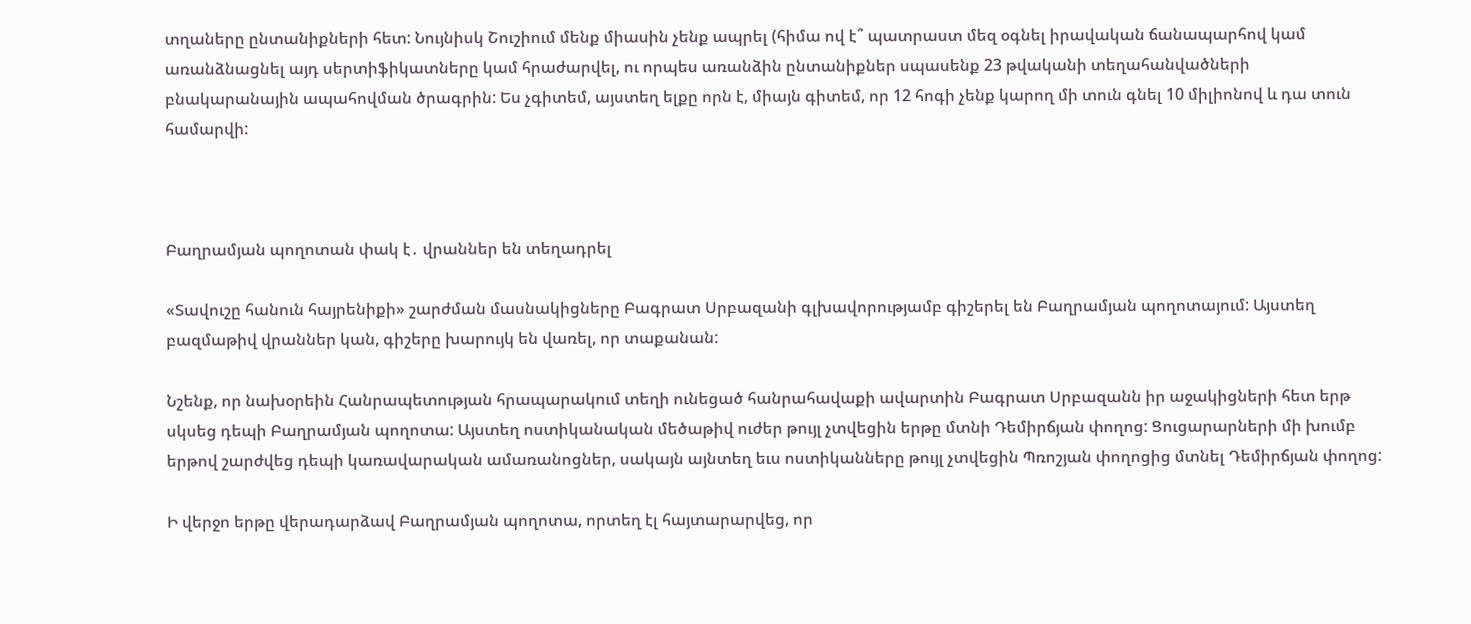տղաները ընտանիքների հետ: Նույնիսկ Շուշիում մենք միասին չենք ապրել (հիմա ով է՞ պատրաստ մեզ օգնել իրավական ճանապարհով կամ առանձնացնել այդ սերտիֆիկատները կամ հրաժարվել, ու որպես առանձին ընտանիքներ սպասենք 23 թվականի տեղահանվածների բնակարանային ապահովման ծրագրին: Ես չգիտեմ, այստեղ ելքը որն է, միայն գիտեմ, որ 12 հոգի չենք կարող մի տուն գնել 10 միլիոնով և դա տուն համարվի:



Բաղրամյան պողոտան փակ է․ վրաններ են տեղադրել

«Տավուշը հանուն հայրենիքի» շարժման մասնակիցները Բագրատ Սրբազանի գլխավորությամբ գիշերել են Բաղրամյան պողոտայում: Այստեղ բազմաթիվ վրաններ կան, գիշերը խարույկ են վառել, որ տաքանան:

Նշենք, որ նախօրեին Հանրապետության հրապարակում տեղի ունեցած հանրահավաքի ավարտին Բագրատ Սրբազանն իր աջակիցների հետ երթ սկսեց դեպի Բաղրամյան պողոտա: Այստեղ ոստիկանական մեծաթիվ ուժեր թույլ չտվեցին երթը մտնի Դեմիրճյան փողոց: Ցուցարարների մի խումբ երթով շարժվեց դեպի կառավարական ամառանոցներ, սակայն այնտեղ եւս ոստիկանները թույլ չտվեցին Պռոշյան փողոցից մտնել Դեմիրճյան փողոց:

Ի վերջո երթը վերադարձավ Բաղրամյան պողոտա, որտեղ էլ հայտարարվեց, որ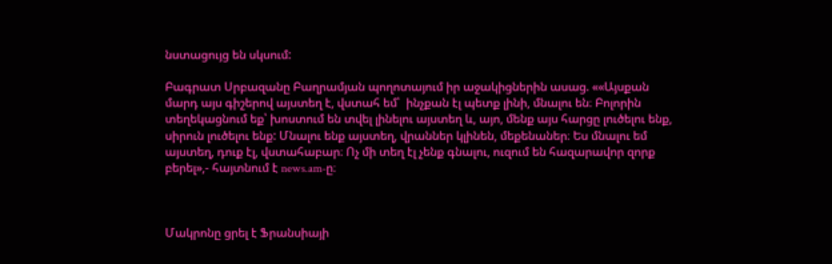նստացույց են սկսում:

Բագրատ Սրբազանը Բաղրամյան պողոտայում իր աջակիցներին ասաց. ««Այսքան մարդ այս գիշերով այստեղ է, վստահ եմ՝  ինչքան էլ պետք լինի, մնալու են։ Բոլորին տեղեկացնում եք՝ խոստում են տվել լինելու այստեղ և, այո, մենք այս հարցը լուծելու ենք, սիրուն լուծելու ենք: Մնալու ենք այստեղ, վրաններ կլինեն, մեքենաներ։ Ես մնալու եմ այստեղ, դուք էլ, վստահաբար։ Ոչ մի տեղ էլ չենք գնալու, ուզում են հազարավոր զորք բերել»,- հայտնում է news.am-ը։



Մակրոնը ցրել է Ֆրանսիայի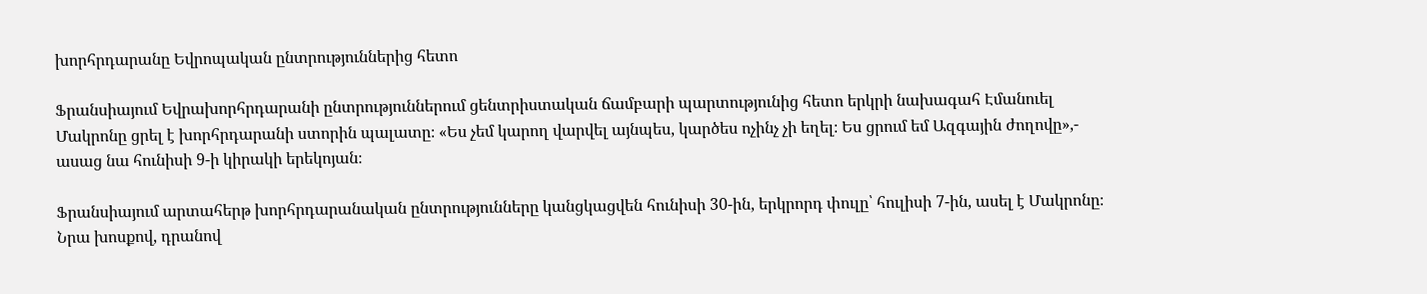խորհրդարանը Եվրոպական ընտրություններից հետո

Ֆրանսիայում Եվրախորհրդարանի ընտրություններում ցենտրիստական ճամբարի պարտությունից հետո երկրի նախագահ Էմանուել Մակրոնը ցրել է խորհրդարանի ստորին պալատը։ «Ես չեմ կարող վարվել այնպես, կարծես ոչինչ չի եղել։ Ես ցրում եմ Ազգային ժողովը»,- ասաց նա հունիսի 9-ի կիրակի երեկոյան։

Ֆրանսիայում արտահերթ խորհրդարանական ընտրությունները կանցկացվեն հունիսի 30-ին, երկրորդ փուլը՝ հուլիսի 7-ին, ասել է Մակրոնը։ Նրա խոսքով, դրանով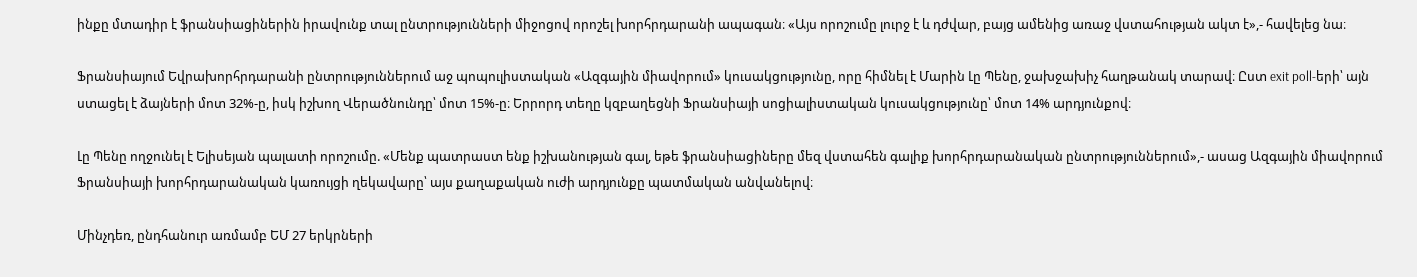ինքը մտադիր է ֆրանսիացիներին իրավունք տալ ընտրությունների միջոցով որոշել խորհրդարանի ապագան։ «Այս որոշումը լուրջ է և դժվար, բայց ամենից առաջ վստահության ակտ է»,- հավելեց նա։

Ֆրանսիայում Եվրախորհրդարանի ընտրություններում աջ պոպուլիստական «Ազգային միավորում» կուսակցությունը, որը հիմնել է Մարին Լը Պենը, ջախջախիչ հաղթանակ տարավ։ Ըստ exit poll-երի՝ այն ստացել է ձայների մոտ 32%-ը, իսկ իշխող Վերածնունդը՝ մոտ 15%-ը։ Երրորդ տեղը կզբաղեցնի Ֆրանսիայի սոցիալիստական կուսակցությունը՝ մոտ 14% արդյունքով։

Լը Պենը ողջունել է Ելիսեյան պալատի որոշումը. «Մենք պատրաստ ենք իշխանության գալ, եթե ֆրանսիացիները մեզ վստահեն գալիք խորհրդարանական ընտրություններում»,- ասաց Ազգային միավորում Ֆրանսիայի խորհրդարանական կառույցի ղեկավարը՝ այս քաղաքական ուժի արդյունքը պատմական անվանելով։

Մինչդեռ, ընդհանուր առմամբ ԵՄ 27 երկրների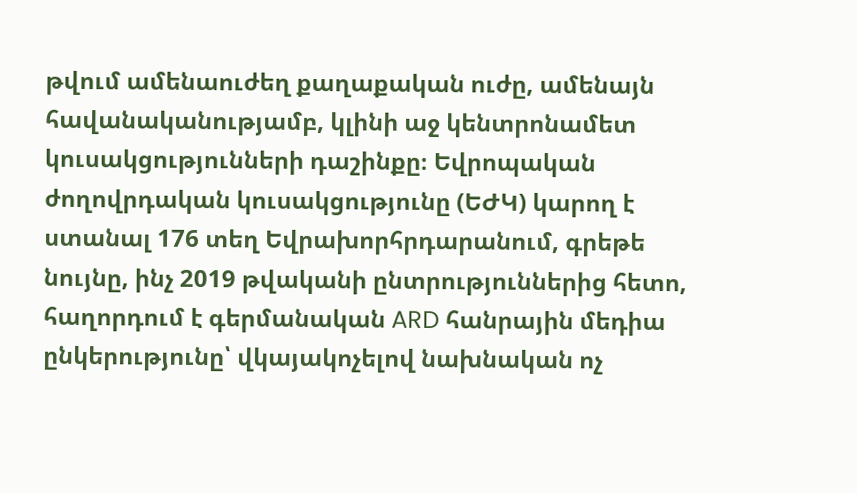թվում ամենաուժեղ քաղաքական ուժը, ամենայն հավանականությամբ, կլինի աջ կենտրոնամետ կուսակցությունների դաշինքը։ Եվրոպական ժողովրդական կուսակցությունը (ԵԺԿ) կարող է ստանալ 176 տեղ Եվրախորհրդարանում, գրեթե նույնը, ինչ 2019 թվականի ընտրություններից հետո, հաղորդում է գերմանական ARD հանրային մեդիա ընկերությունը՝ վկայակոչելով նախնական ոչ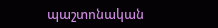պաշտոնական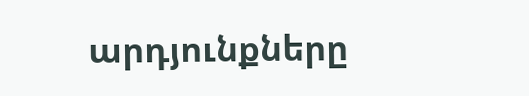արդյունքները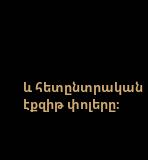և հետընտրական էքզիթ փոլերը։